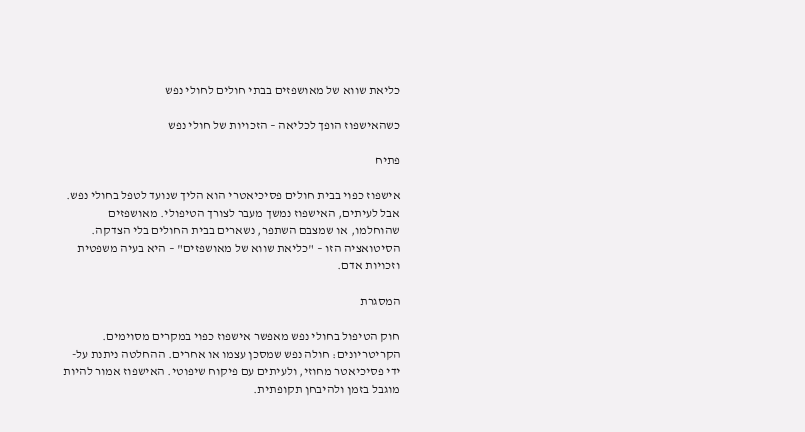כליאת שווא של מאושפזים בבתי חולים לחולי נפש

כשהאישפוז הופך לכליאה – הזכויות של חולי נפש

פתיח

אישפוז כפוי בבית חולים פסיכיאטרי הוא הליך שנועד לטפל בחולי נפש. אבל לעיתים, האישפוז נמשך מעבר לצורך הטיפולי. מאושפזים שהוחלמו, או שמצבם השתפר, נשארים בבית החולים בלי הצדקה. הסיטואציה הזו – "כליאת שווא של מאושפזים" – היא בעיה משפטית וזכויות אדם.

המסגרת

חוק הטיפול בחולי נפש מאפשר אישפוז כפוי במקרים מסוימים. הקריטריונים: חולה נפש שמסכן עצמו או אחרים. ההחלטה ניתנת על-ידי פסיכיאטר מחוזי, ולעיתים עם פיקוח שיפוטי. האישפוז אמור להיות מוגבל בזמן ולהיבחן תקופתית.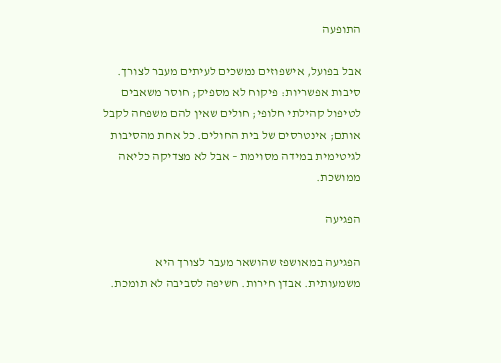התופעה

אבל בפועל, אישפוזים נמשכים לעיתים מעבר לצורך. סיבות אפשריות: פיקוח לא מספיק; חוסר משאבים לטיפול קהילתי חלופי; חולים שאין להם משפחה לקבל אותם; אינטרסים של בית החולים. כל אחת מהסיבות לגיטימית במידה מסוימת – אבל לא מצדיקה כליאה ממושכת.

הפגיעה

הפגיעה במאושפז שהושאר מעבר לצורך היא משמעותית. אבדן חירות. חשיפה לסביבה לא תומכת.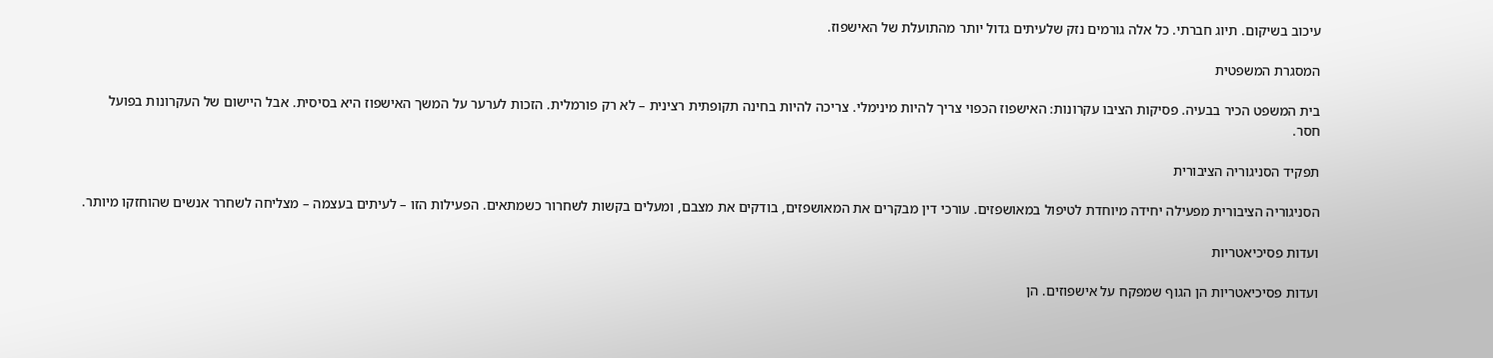עיכוב בשיקום. תיוג חברתי. כל אלה גורמים נזק שלעיתים גדול יותר מהתועלת של האישפוז.

המסגרת המשפטית

בית המשפט הכיר בבעיה. פסיקות הציבו עקרונות: האישפוז הכפוי צריך להיות מינימלי. צריכה להיות בחינה תקופתית רצינית – לא רק פורמלית. הזכות לערער על המשך האישפוז היא בסיסית. אבל היישום של העקרונות בפועל חסר.

תפקיד הסניגוריה הציבורית

הסניגוריה הציבורית מפעילה יחידה מיוחדת לטיפול במאושפזים. עורכי דין מבקרים את המאושפזים, בודקים את מצבם, ומעלים בקשות לשחרור כשמתאים. הפעילות הזו – לעיתים בעצמה – מצליחה לשחרר אנשים שהוחזקו מיותר.

ועדות פסיכיאטריות

ועדות פסיכיאטריות הן הגוף שמפקח על אישפוזים. הן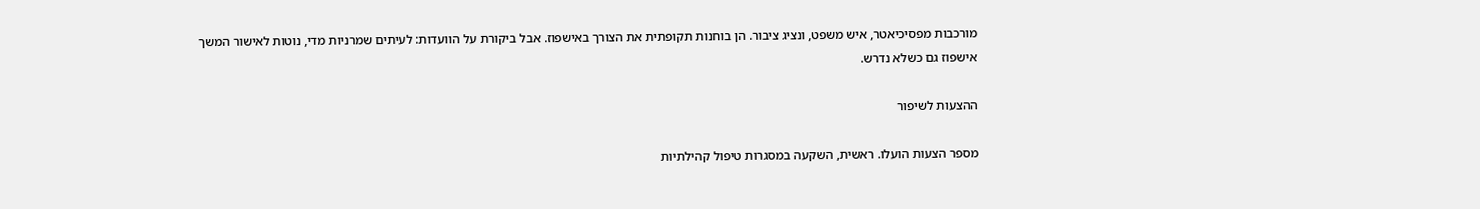מורכבות מפסיכיאטר, איש משפט, ונציג ציבור. הן בוחנות תקופתית את הצורך באישפוז. אבל ביקורת על הוועדות: לעיתים שמרניות מדי, נוטות לאישור המשך אישפוז גם כשלא נדרש.

ההצעות לשיפור

מספר הצעות הועלו. ראשית, השקעה במסגרות טיפול קהילתיות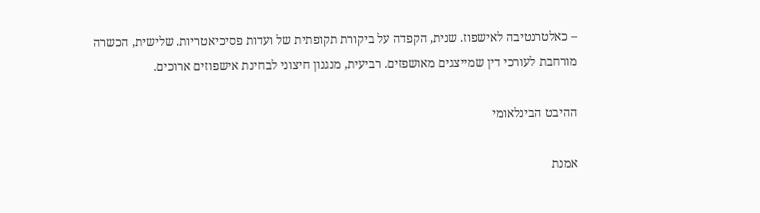– כאלטרנטיבה לאישפוז. שנית, הקפדה על ביקורת תקופתית של ועדות פסיכיאטריות. שלישית, הכשרה מורחבת לעורכי דין שמייצגים מאושפזים. רביעית, מנגנון חיצוני לבחינת אישפוזים ארוכים.

ההיבט הבינלאומי

אמנת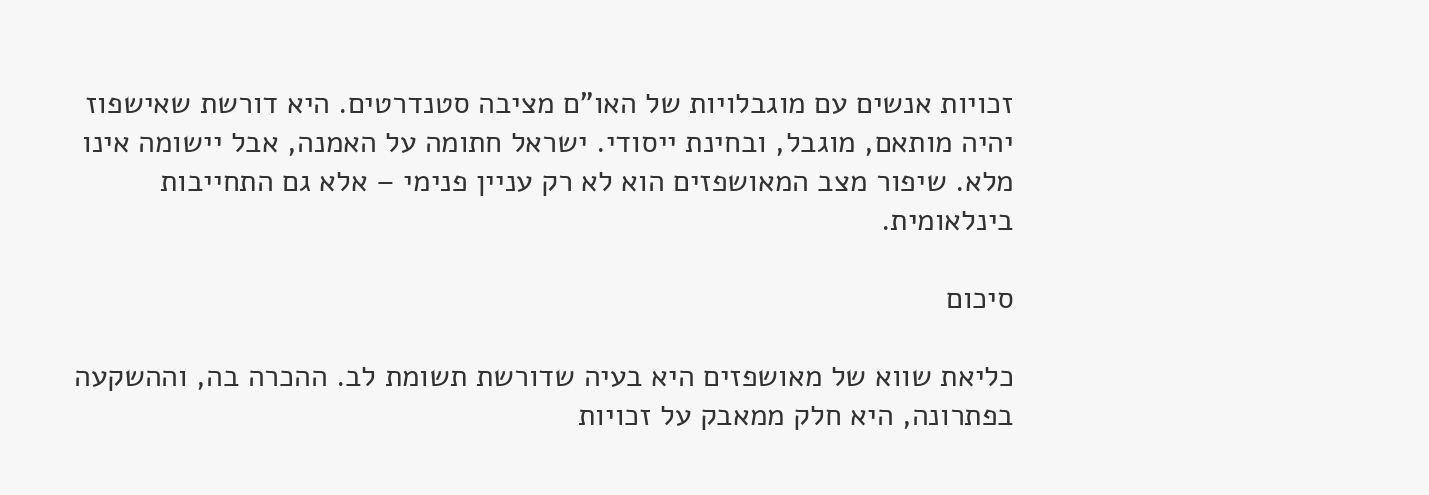זכויות אנשים עם מוגבלויות של האו"ם מציבה סטנדרטים. היא דורשת שאישפוז יהיה מותאם, מוגבל, ובחינת ייסודי. ישראל חתומה על האמנה, אבל יישומה אינו מלא. שיפור מצב המאושפזים הוא לא רק עניין פנימי – אלא גם התחייבות בינלאומית.

סיכום

כליאת שווא של מאושפזים היא בעיה שדורשת תשומת לב. ההכרה בה, וההשקעה בפתרונה, היא חלק ממאבק על זכויות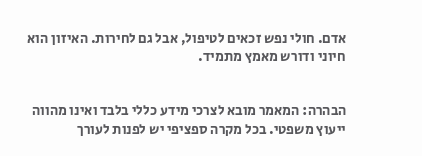אדם. חולי נפש זכאים לטיפול, אבל גם לחירות. האיזון הוא חיוני ודורש מאמץ מתמיד.


הבהרה: המאמר מובא לצרכי מידע כללי בלבד ואינו מהווה ייעוץ משפטי. בכל מקרה ספציפי יש לפנות לעורך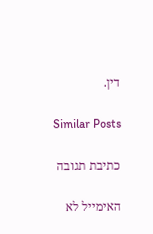דין.

Similar Posts

כתיבת תגובה

האימייל לא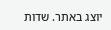יוצג באתר. שדות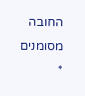החובה מסומנים *